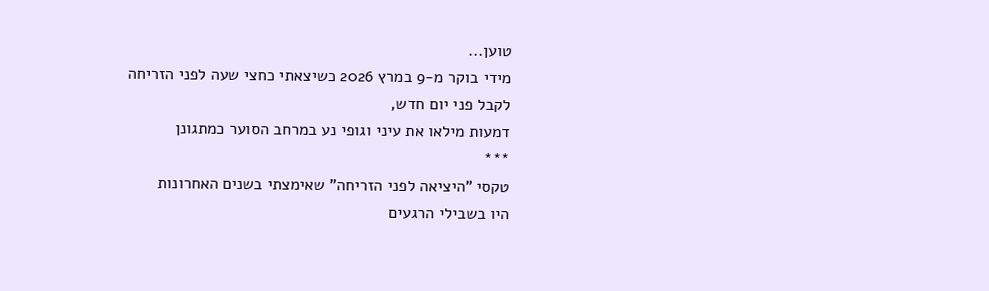טוען...
מידי בוקר מ-9 במרץ 2026 כשיצאתי כחצי שעה לפני הזריחה
לקבל פני יום חדש,
דמעות מילאו את עיני וגופי נע במרחב הסוער כמתגונן
***
טקסי "היציאה לפני הזריחה" שאימצתי בשנים האחרונות
היו בשבילי הרגעים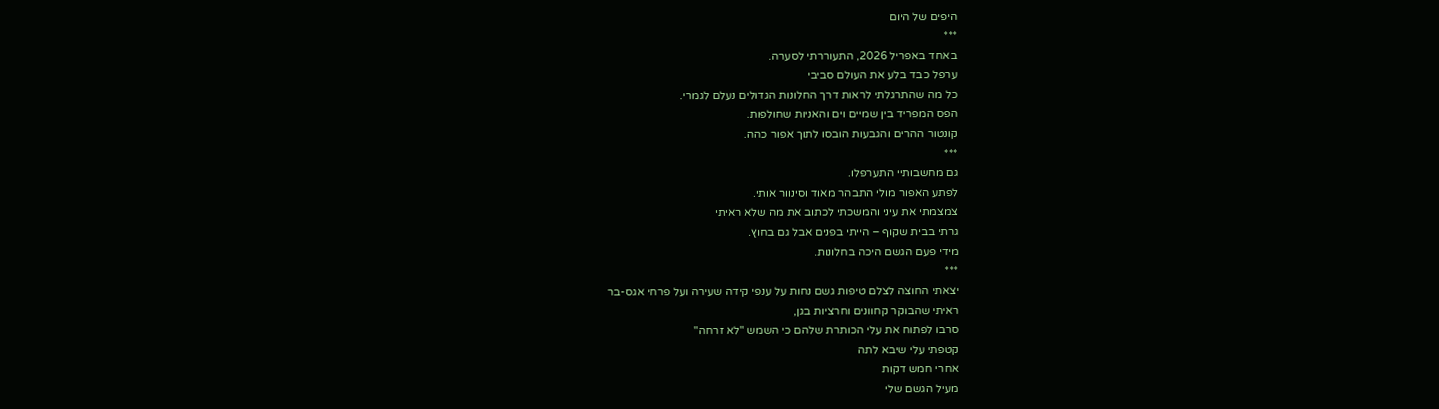היפים של היום
***
באחד באפריל 2026, התעוררתי לסערה.
ערפל כבד בלע את העולם סביבי
כל מה שהתרגלתי לראות דרך החלונות הגדולים נעלם לגמרי.
הפס המפריד בין שמיים וים והאניות שחולפות.
קונטור ההרים והגבעות הובסו לתוך אפור כהה.
***
גם מחשבותיי התערפלו.
לפתע האפור מולי התבהר מאוד וסינוור אותי.
צמצמתי את עיני והמשכתי לכתוב את מה שלא ראיתי
גרתי בבית שקוף – הייתי בפנים אבל גם בחוץ.
מידי פעם הגשם היכה בחלונות.
***
יצאתי החוצה לצלם טיפות גשם נחות על ענפי קידה שעירה ועל פרחי אגס-בר
ראיתי שהבוקר קחוונים וחרציות בגן,
סרבו לפתוח את עלי הכותרת שלהם כי השמש "לא זרחה"
קטפתי עלי שיבא לתה
אחרי חמש דקות
מעיל הגשם שלי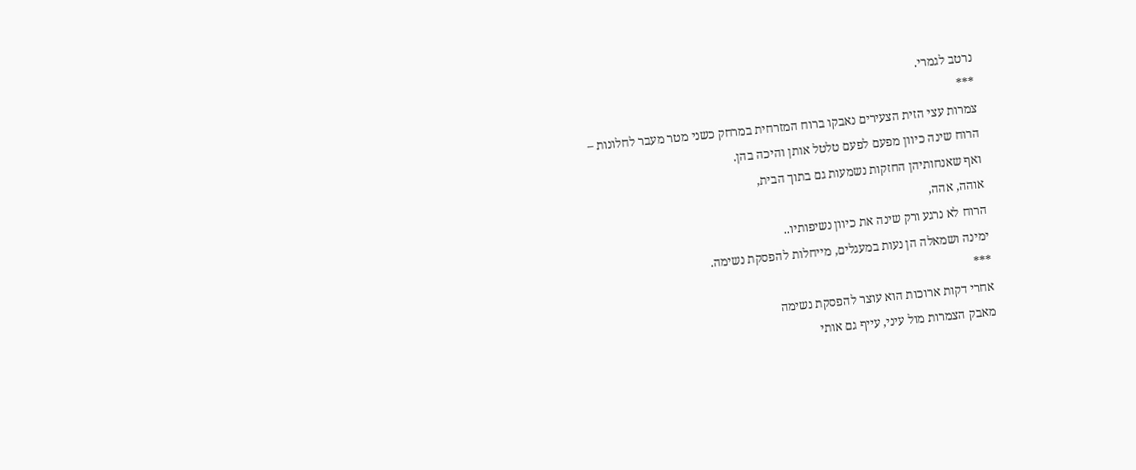נרטב לגמרי.
***
צמרות עצי הזית הצעירים נאבקו ברוח המזרחית במרחק כשני מטר מעבר לחלונות –
הרוח שינה כיוון מפעם לפעם טלטל אותן והיכה בהן.
ואף שאנחותיהן החזקות נשמעות גם בתוך הבית,
אוהה, אהה,
הרוח לא נרגע ורק שינה את כיוון נשיפותיו..
ימינה ושמאלה הן נעות במעגלים, מייחלות להפסקת נשימה.
***
אחרי דקות ארוכות הוא עוצר להפסקת נשימה
מאבק הצמרות מול עיני, עייף גם אותי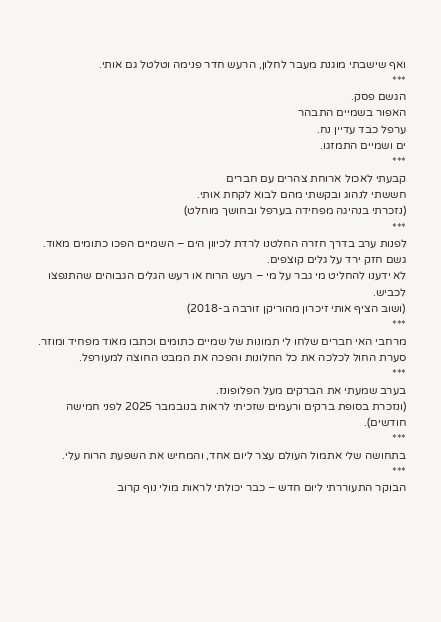ואף שישבתי מוגנת מעבר לחלון, הרעש חדר פנימה וטלטל גם אותי.
***
הגשם פסק.
האפור בשמיים התבהר
ערפל כבד עדיין נח.
ים ושמיים התמזגו.
***
קבעתי לאכול ארוחת צהרים עם חברים
חששתי לנהוג ובקשתי מהם לבוא לקחת אותי.
(נזכרתי בנהיגה מפחידה בערפל ובחושך מוחלט)
***
לפנות ערב בדרך חזרה החלטנו לרדת לכיוון הים – השמיים הפכו כתומים מאוד.
גשם חזק ירד על גלים קוצפים.
לא ידענו להחליט מי גבר על מי – רעש הרוח או רעש הגלים הגבוהים שהתנפצו לכביש.
(ושוב הציף אותי זיכרון מהוריקן זורבה ב-2018)
***
מרחבי האי חברים שלחו לי תמונות של שמיים כתומים וכתבו מאוד מפחיד ומוזר.
סערת החול לכלכה את כל החלונות והפכה את המבט החוצה למעורפל.
***
בערב שמעתי את הברקים מעל הפלופונז.
(ונזכרת בסופת ברקים ורעמים שזכיתי לראות בנובמבר 2025 לפני חמישה חודשים).
***
בתחושה שלי אתמול העולם עצר ליום אחד, והמחיש את השפעת הרוח עלי.
***
הבוקר התעוררתי ליום חדש – כבר יכולתי לראות מולי נוף קרוב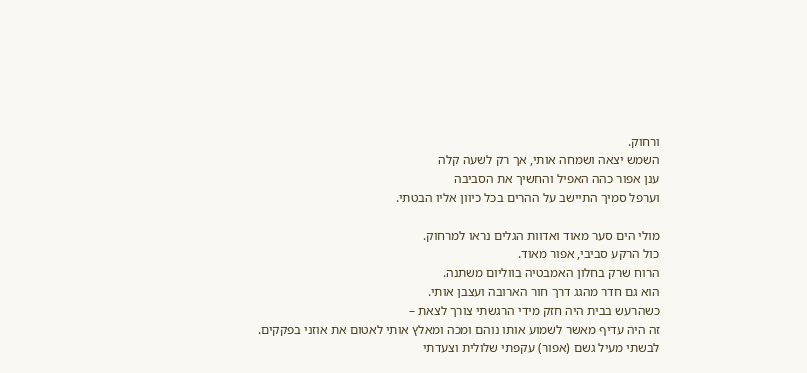ורחוק.
השמש יצאה ושמחה אותי, אך רק לשעה קלה
ענן אפור כהה האפיל והחשיך את הסביבה
וערפל סמיך התיישב על ההרים בכל כיוון אליו הבטתי.

מולי הים סער מאוד ואדוות הגלים נראו למרחוק.
כול הרקע סביבי, אפור מאוד.
הרוח שרק בחלון האמבטיה בווליום משתנה.
הוא גם חדר מהגג דרך חור הארובה ועצבן אותי.
כשהרעש בבית היה חזק מידי הרגשתי צורך לצאת –
זה היה עדיף מאשר לשמוע אותו נוהם ומכה ומאלץ אותי לאטום את אוזני בפקקים.
לבשתי מעיל גשם (אפור) עקפתי שלולית וצעדתי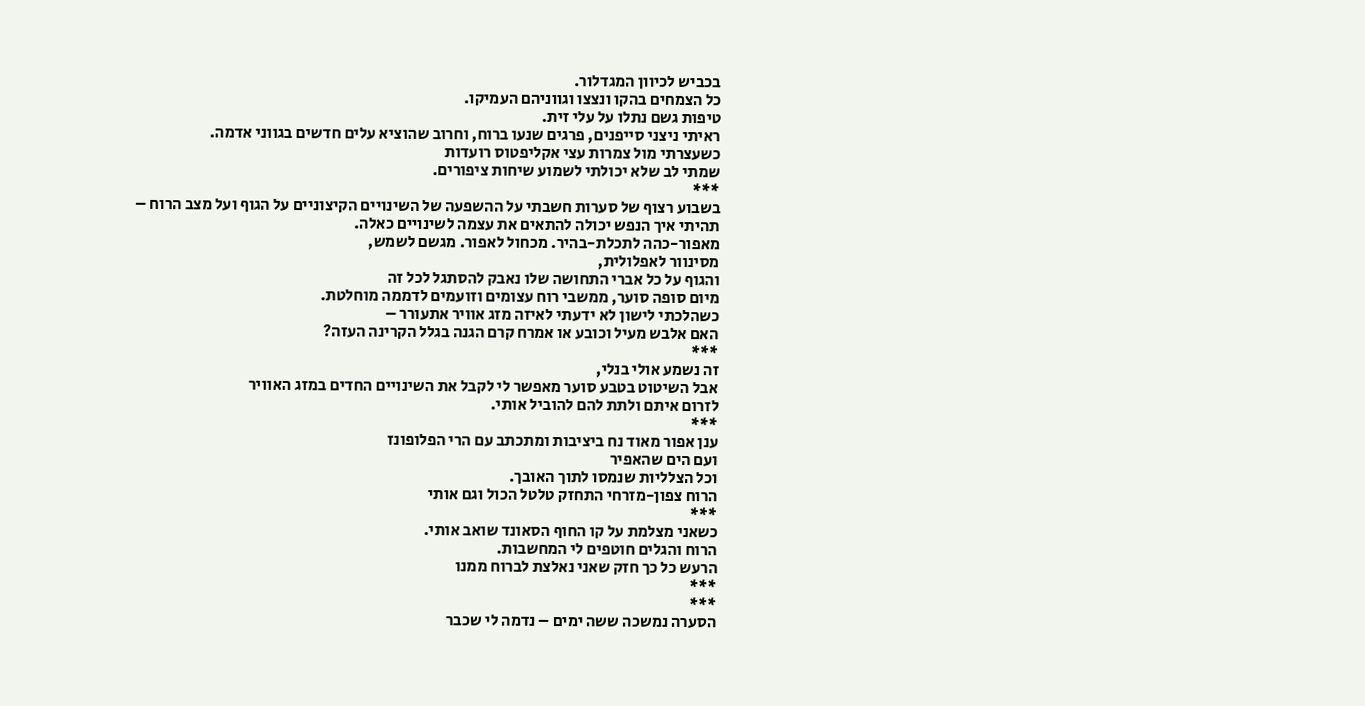בכביש לכיוון המגדלור.
כל הצמחים בהקו ונצצו וגווניהם העמיקו.
טיפות גשם נתלו על עלי זית.
ראיתי ניצני סייפנים, פרגים שנעו ברוח, וחרוב שהוציא עלים חדשים בגווני אדמה.
כשעצרתי מול צמרות עצי אקליפטוס רועדות
שמתי לב שלא יכולתי לשמוע שיחות ציפורים.
***
בשבוע רצוף של סערות חשבתי על ההשפעה של השינויים הקיצוניים על הגוף ועל מצב הרוח –
תהיתי איך הנפש יכולה להתאים את עצמה לשינויים כאלה.
מאפור-כהה לתכלת-בהיר. מכחול לאפור. מגשם לשמש,
מסינוור לאפלולית,
והגוף על כל אברי התחושה שלו נאבק להסתגל לכל זה
מיום סופה סוער, ממשבי רוח עצומים וזועמים לדממה מוחלטת.
כשהלכתי לישון לא ידעתי לאיזה מזג אוויר אתעורר –
האם אלבש מעיל וכובע או אמרח קרם הגנה בגלל הקרינה העזה?
***
זה נשמע אולי בנלי,
אבל השיטוט בטבע סוער מאפשר לי לקבל את השינויים החדים במזג האוויר
לזרום איתם ולתת להם להוביל אותי.
***
ענן אפור מאוד נח ביציבות ומתכתב עם הרי הפלופונז
ועם הים שהאפיר
וכל הצלליות שנמסו לתוך האובך.
הרוח צפון-מזרחי התחזק טלטל הכול וגם אותי
***
כשאני מצלמת על קו החוף הסאונד שואב אותי.
הרוח והגלים חוטפים לי המחשבות.
הרעש כל כך חזק שאני נאלצת לברוח ממנו
***
***
הסערה נמשכה ששה ימים – נדמה לי שכבר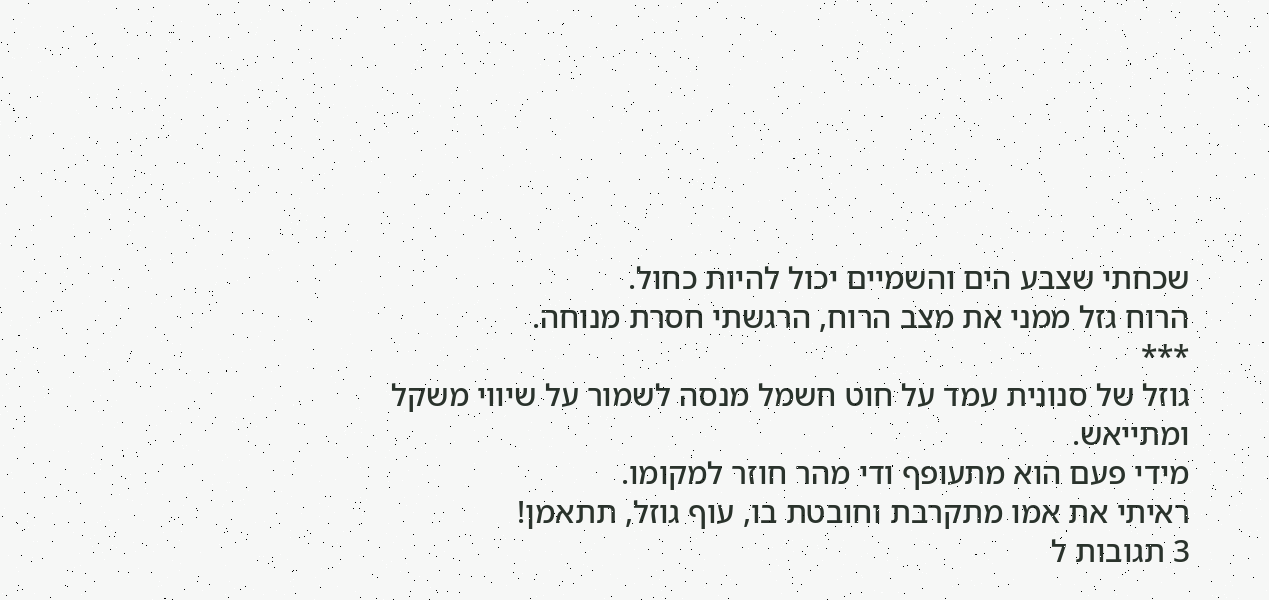שכחתי שצבע הים והשמיים יכול להיות כחול.
הרוח גזל ממני את מצב הרוח, הרגשתי חסרת מנוחה.
***
גוזל של סנונית עמד על חוט חשמל מנסה לשמור על שיווי משקל ומתייאש.
מידי פעם הוא מתעופף ודי מהר חוזר למקומו.
ראיתי את אמו מתקרבת וחובטת בו, עוף גוזל, תתאמן!
3 תגובות ל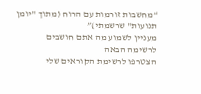“מחשבות זורמות עם הרוח (מתוך "יומן תנועות" שרשמתי)”
מעניין לשמוע מה אתם חושבים
לרשימה הבאה
הצטרפו לרשימת הקוראים שלי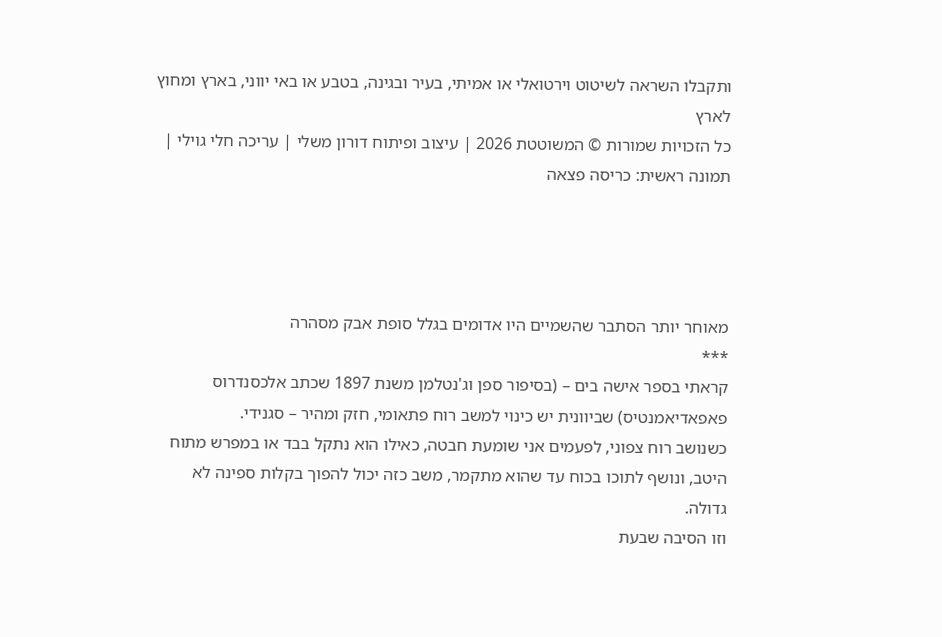ותקבלו השראה לשיטוט וירטואלי או אמיתי, בעיר ובגינה, בטבע או באי יווני, בארץ ומחוץ לארץ
כל הזכויות שמורות © המשוטטת 2026 | עיצוב ופיתוח דורון משלי | עריכה חלי גוילי | תמונה ראשית: כריסה פצאה




מאוחר יותר הסתבר שהשמיים היו אדומים בגלל סופת אבק מסהרה
***
קראתי בספר אישה בים – (בסיפור ספן וג'נטלמן משנת 1897 שכתב אלכסנדרוס פאפאדיאמנטיס) שביוונית יש כינוי למשב רוח פתאומי, חזק ומהיר – סגנידי.
כשנושב רוח צפוני, לפעמים אני שומעת חבטה, כאילו הוא נתקל בבד או במפרש מתוח היטב, ונושף לתוכו בכוח עד שהוא מתקמר, משב כזה יכול להפוך בקלות ספינה לא גדולה.
וזו הסיבה שבעת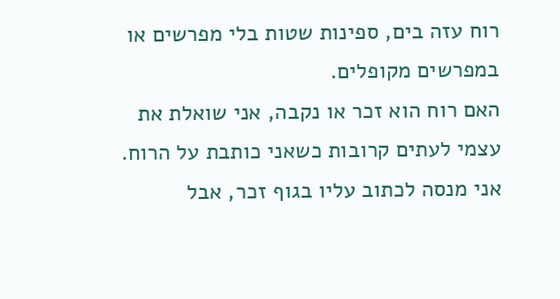רוח עזה בים, ספינות שטות בלי מפרשים או במפרשים מקופלים.
האם רוח הוא זכר או נקבה, אני שואלת את עצמי לעתים קרובות כשאני כותבת על הרוח. אני מנסה לכתוב עליו בגוף זכר, אבל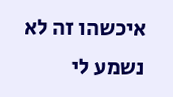איכשהו זה לא נשמע לי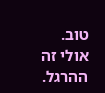טוב. אולי זה ההרגל.